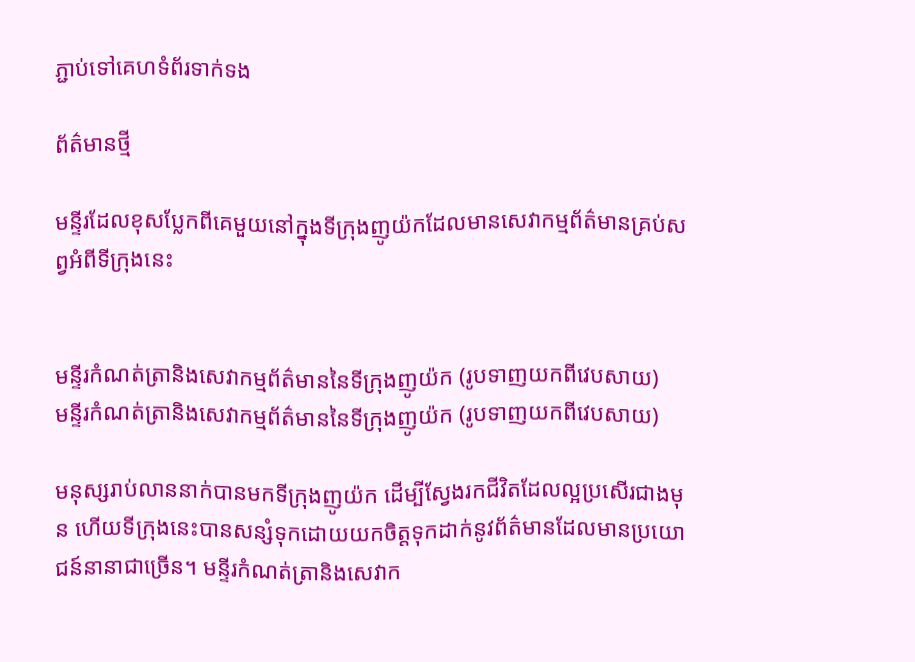ភ្ជាប់ទៅគេហទំព័រទាក់ទង

ព័ត៌មានថ្មី

មន្ទីរដែលខុសប្លែកពីគេមួយនៅក្នុងទីក្រុងញូយ៉កដែលមានសេវាកម្មព័ត៌មានគ្រប់សព្វអំពីទីក្រុងនេះ


មន្ទីរកំណត់ត្រានិងសេវាកម្មព័ត៌មាននៃទីក្រុងញូយ៉ក (រូបទាញយកពីវេបសាយ)
មន្ទីរកំណត់ត្រានិងសេវាកម្មព័ត៌មាននៃទីក្រុងញូយ៉ក (រូបទាញយកពីវេបសាយ)

មនុស្សរាប់លាននាក់បានមកទីក្រុងញូយ៉ក ដើម្បីស្វែងរកជីវិតដែលល្អប្រសើរជាងមុន ហើយទីក្រុងនេះបានសន្សំទុកដោយយកចិត្តទុកដាក់នូវព័ត៌មានដែលមានប្រយោជន៍នានាជាច្រើន។ មន្ទីរកំណត់ត្រានិងសេវាក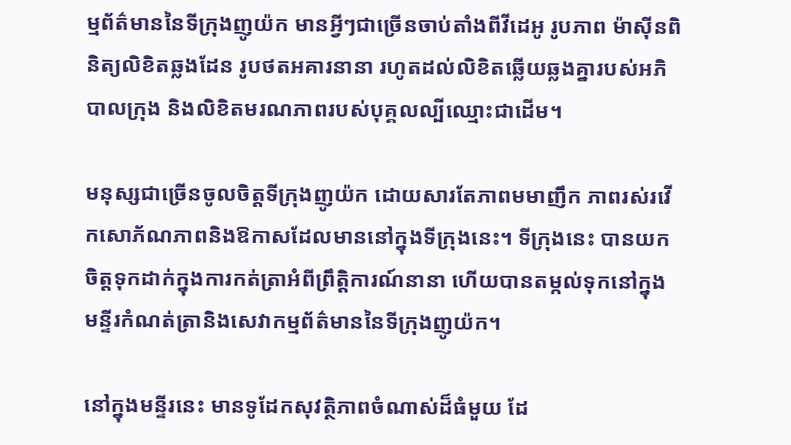ម្មព័ត៌មាននៃទីក្រុងញូយ៉ក មានអ្វីៗជាច្រើនចាប់តាំងពីវីដេអូ រូបភាព ម៉ាស៊ីនពិនិត្យលិខិតឆ្លងដែន រូបថតអគារនានា រហូតដល់លិខិតឆ្លើយឆ្លងគ្នារបស់អភិបាលក្រុង និងលិខិតមរណភាពរបស់បុគ្គលល្បីឈ្មោះជាដើម។

មនុស្សជាច្រើនចូលចិត្តទីក្រុងញូយ៉ក ដោយសារតែភាពមមាញឹក ភាពរស់រវើកសោភ័ណភាពនិងឱកាសដែលមាននៅក្នុងទីក្រុងនេះ។ ទីក្រុងនេះ បានយកចិត្តទុកដាក់ក្នុងការកត់ត្រាអំពីព្រឹត្តិការណ៍នានា ហើយបានតម្កល់ទុកនៅក្នុងមន្ទីរកំណត់ត្រានិងសេវាកម្មព័ត៌មាននៃទីក្រុងញូយ៉ក។

នៅក្នុងមន្ទីរនេះ មានទូដែកសុវត្ថិភាពចំណាស់ដ៏ធំមួយ ដែ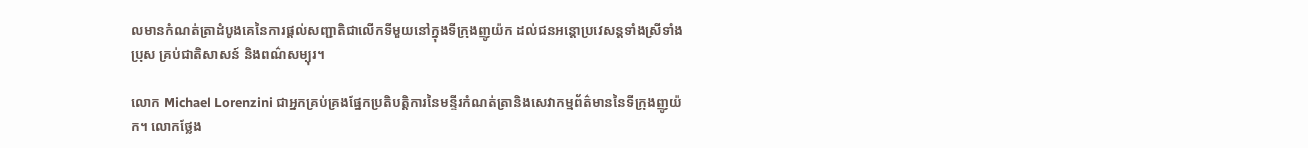លមានកំណត់ត្រាដំបូងគេនៃការផ្តល់សញ្ជាតិជាលើកទីមួយនៅក្នុងទីក្រុងញូយ៉ក ដល់ជនអន្តោប្រវេសន្តទាំងស្រីទាំងប្រុស គ្រប់ជាតិសាសន៍ និងពណ៌សម្បុរ។

លោក Michael Lorenzini ជាអ្នកគ្រប់គ្រងផ្នែកប្រតិបត្តិការនៃមន្ទីរកំណត់ត្រានិងសេវាកម្មព័ត៌មាននៃទីក្រុងញូយ៉ក។ លោកថ្លែង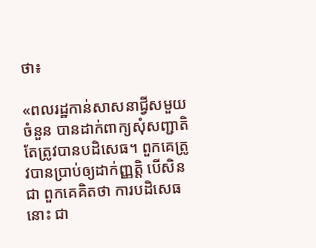ថា៖

«ពលរដ្ឋកាន់សាសនាជ្វីសមួយចំនួន បានដាក់ពាក្យសុំសញ្ជាតិ តែត្រូវបានបដិសេធ។ ពួកគេត្រូវបានប្រាប់ឲ្យដាក់ញ្ញត្តិ បើសិនជា ពួកគេគិតថា ការបដិសេធនោះ ជា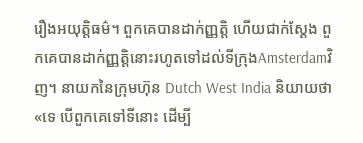រឿងអយុត្តិធម៌។ ពួកគេបានដាក់ញ្ញត្តិ ហើយជាក់ស្តែង ពួកគេបានដាក់ញ្ញត្តិនោះរហូតទៅដល់ទីក្រុងAmsterdamវិញ។ នាយកនៃក្រុមហ៊ុន Dutch West India និយាយថា «ទេ បើពួកគេទៅទីនោះ ដើម្បី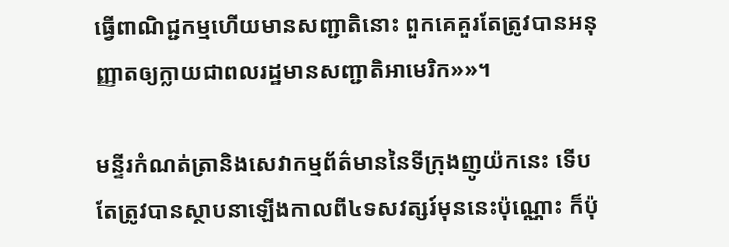ធ្វើពាណិជ្ជកម្មហើយមានសញ្ជាតិនោះ ពួកគេគួរតែត្រូវបានអនុញ្ញាតឲ្យក្លាយជាពលរដ្ឋមានសញ្ជាតិអាមេរិក»»។

មន្ទីរកំណត់ត្រានិងសេវាកម្មព័ត៌មាននៃទីក្រុងញូយ៉កនេះ ទើបតែត្រូវបានស្ថាបនាឡើងកាលពី៤ទសវត្សរ៍មុននេះប៉ុណ្ណោះ ក៏ប៉ុ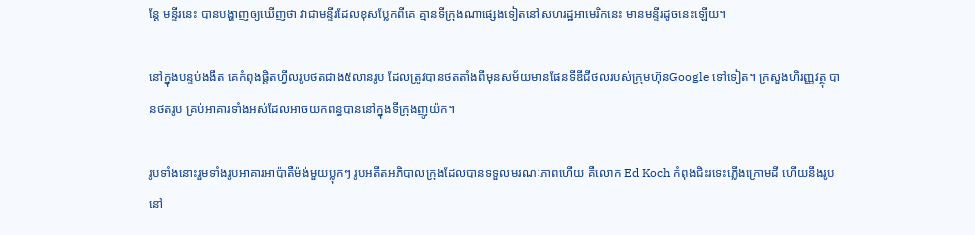ន្តែ មន្ទីរនេះ បានបង្ហាញឲ្យឃើញថា វាជាមន្ទីរដែលខុសប្លែកពីគេ គ្មានទីក្រុងណាផ្សេងទៀតនៅសហរដ្ឋអាមេរិកនេះ មានមន្ទីរដូចនេះឡើយ។

នៅក្នុងបន្ទប់ងងឹត គេកំពុងផ្តិតហ្វីលរូបថតជាង៥លានរូប ដែលត្រូវបានថតតាំងពីមុនសម័យមានផែនទីឌីជីថលរបស់ក្រុមហ៊ុនGoogle ទៅទៀត។ ក្រសួងហិរញ្ញវត្ថុ បានថតរូប គ្រប់អាគារទាំងអស់ដែលអាចយកពន្ធបាននៅក្នុងទីក្រុងញូយ៉ក។

រូបទាំងនោះរួមទាំងរូបអាគារអាប៉ាតឺម៉ង់មួយប្លុកៗ រូបអតីតអភិបាលក្រុងដែលបានទទួលមរណៈភាពហើយ គឺលោក Ed Koch កំពុងជិះរទេះភ្លើងក្រោមដី ហើយនឹងរូបនៅ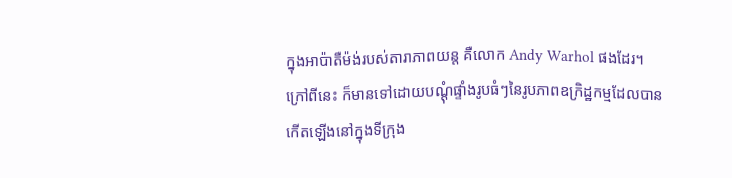ក្នុងអាប៉ាតឺម៉ង់របស់តារាភាពយន្ត គឺលោក Andy Warhol ផងដែរ។ ក្រៅពីនេះ ក៏មានទៅដោយបណ្តុំផ្ទាំងរូបធំៗនៃរូបភាពឧក្រិដ្ឋកម្មដែលបានកើតឡើងនៅក្នុងទីក្រុង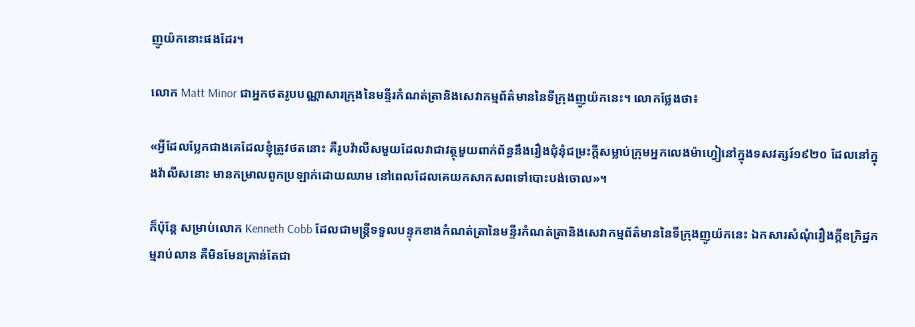ញូយ៉កនោះផងដែរ។

លោក Matt Minor ជាអ្នកថតរូបបណ្ណាសារក្រុងនៃមន្ទីរកំណត់ត្រានិងសេវាកម្មព័ត៌មាននៃទីក្រុងញូយ៉កនេះ។ លោកថ្លែងថា៖

«អ្វីដែលប្លែកជាងគេដែលខ្ញុំត្រូវថតនោះ គឺរូបវ៉ាលីសមួយដែលវាជាវត្ថុមួយពាក់ព័ន្ធនឹងរឿងជុំនុំជម្រះក្តីសម្លាប់ក្រុមអ្នកលេងម៉ាហ្វៀនៅក្នុងទសវត្សរ៍១៩២០ ដែលនៅក្នុងវ៉ាលីសនោះ មានកម្រាលពូកប្រឡាក់ដោយឈាម នៅពេលដែលគេយកសាកសពទៅបោះបង់ចោល»។

ក៏ប៉ុន្តែ សម្រាប់លោក Kenneth Cobb ដែលជាមន្រ្តីទទួលបន្ទុកខាងកំណត់ត្រានៃមន្ទីរកំណត់ត្រានិងសេវាកម្មព័ត៌មាននៃទីក្រុងញូយ៉កនេះ ឯកសារសំណុំរឿងក្តីឧក្រិដ្ឋកម្មរាប់លាន គឺមិនមែនគ្រាន់តែជា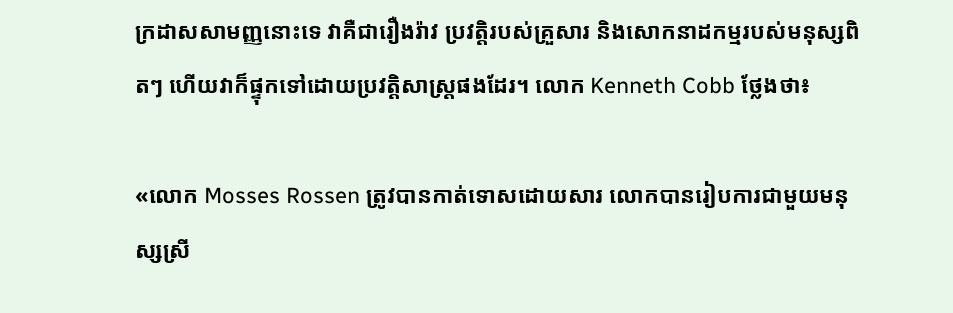ក្រដាសសាមញ្ញនោះទេ វាគឺជារឿងរ៉ាវ ប្រវត្តិរបស់គ្រួសារ និងសោកនាដកម្មរបស់មនុស្សពិតៗ ហើយវាក៏ផ្ទុកទៅដោយប្រវត្តិសាស្រ្តផងដែរ។ លោក Kenneth Cobb ថ្លែងថា៖

«លោក Mosses Rossen ត្រូវបានកាត់ទោសដោយសារ លោកបានរៀបការជាមួយមនុស្សស្រី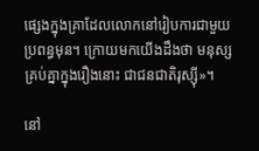ផ្សេងក្នុងគ្រាដែលលោកនៅរៀបការជាមួយប្រពន្ធមុន។ ក្រោយមកយើងដឹងថា មនុស្សគ្រប់គ្នាក្នុងរឿងនោះ ជាជនជាតិរុស្ស៊ី»។

នៅ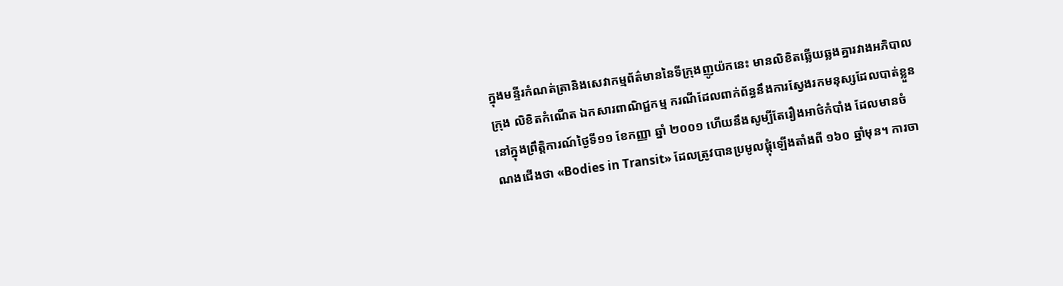ក្នុងមន្ទីរកំណត់ត្រានិងសេវាកម្មព័ត៌មាននៃទីក្រុងញូយ៉កនេះ មានលិខិតឆ្លើយឆ្លងគ្នារវាងអភិបាលក្រុង លិខិតកំណើត ឯកសារពាណិជ្ជកម្ម ករណីដែលពាក់ព័ន្ធនឹងការស្វែងរកមនុស្សដែលបាត់ខ្លួននៅក្នុងព្រឹត្តិការណ៍ថ្ងៃទី១១ ខែកញ្ញា ឆ្នាំ ២០០១ ហើយនឹងសូម្បីតែរឿងអាថ៌កំបាំង ដែលមានចំណងជើងថា «Bodies in Transit» ដែលត្រូវបានប្រមូលផ្តុំឡើងតាំងពី ១៦០ ឆ្នាំមុន។ ការចា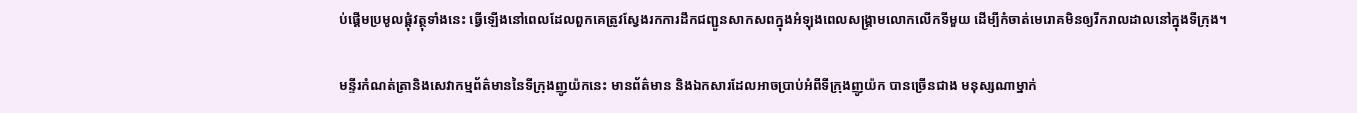ប់ផ្តើមប្រមូលផ្តុំវត្ថុទាំងនេះ ធ្វើឡើងនៅពេលដែលពួកគេត្រូវស្វែងរកការដឹកជញ្ជូនសាកសពក្នុងអំឡុងពេលសង្គ្រាមលោកលើកទីមួយ ដើម្បីកំចាត់មេរោគមិនឲ្យរីករាលដាលនៅក្នុងទីក្រុង។

មន្ទីរកំណត់ត្រានិងសេវាកម្មព័ត៌មាននៃទីក្រុងញូយ៉កនេះ មានព័ត៌មាន និងឯកសារដែលអាចប្រាប់អំពីទីក្រុងញូយ៉ក បានច្រើនជាង មនុស្សណាម្នាក់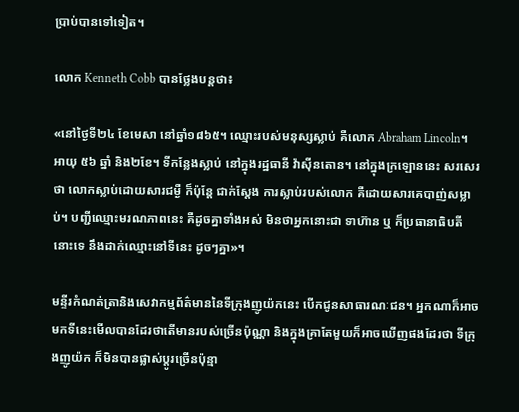ប្រាប់បានទៅទៀត។

លោក Kenneth Cobb បានថ្លែងបន្តថា៖

«នៅថ្ងៃទី២៤ ខែមេសា នៅឆ្នាំ១៨៦៥។ ឈ្មោះរបស់មនុស្សស្លាប់ គឺលោក Abraham Lincoln។ អាយុ ៥៦ ឆ្នាំ និង២ខែ។ ទីកន្លែងស្លាប់ នៅក្នុងរដ្ឋធានី វ៉ាស៊ីនតោន។ នៅក្នុងក្រឡោននេះ សរសេរថា លោកស្លាប់ដោយសារជម្ងឺ ក៏ប៉ុន្តែ ជាក់ស្តែង ការស្លាប់របស់លោក គឺដោយសារគេបាញ់សម្លាប់។ បញ្ជីឈ្មោះមរណភាពនេះ គឺដូចគ្នាទាំងអស់ មិនថាអ្នកនោះជា ទាហ៊ាន ឬ ក៏ប្រធានាធិបតីនោះទេ នឹងដាក់ឈ្មោះនៅទីនេះ ដូចៗគ្នា»។

មន្ទីរកំណត់ត្រានិងសេវាកម្មព័ត៌មាននៃទីក្រុងញូយ៉កនេះ បើកជូនសាធារណៈជន។ អ្នកណាក៏អាចមកទីនេះមើលបានដែរថាតើមានរបស់ច្រើនប៉ុណ្ណា និងក្នុងគ្រាតែមួយក៏អាចឃើញផងដែរថា ទីក្រុងញូយ៉ក ក៏មិនបានផ្លាស់ប្តូរច្រើនប៉ុន្មា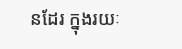នដែរ ក្នុងរយៈ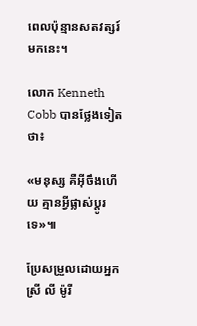ពេលប៉ុន្មានសតវត្សរ៍មកនេះ។

លោក Kenneth Cobb បានថ្លែងទៀតថា៖

«មនុស្ស គឺអ៊ីចឹងហើយ គ្មានអ្វីផ្លាស់ប្តូរទេ»៕

ប្រែសម្រួលដោយអ្នកស្រី លី ម៉ូរី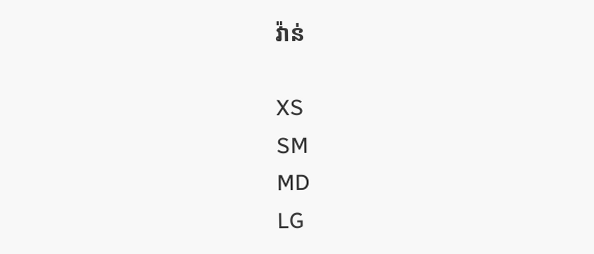វ៉ាន់

XS
SM
MD
LG